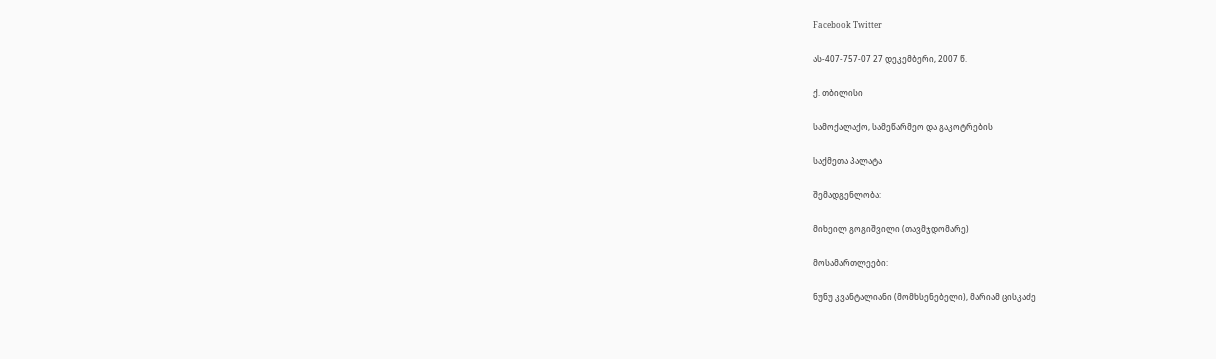Facebook Twitter

ას-407-757-07 27 დეკემბერი, 2007 წ.

ქ. თბილისი

სამოქალაქო, სამეწარმეო და გაკოტრების

საქმეთა პალატა

შემადგენლობა:

მიხეილ გოგიშვილი (თავმჯდომარე)

მოსამართლეები:

ნუნუ კვანტალიანი (მომხსენებელი), მარიამ ცისკაძე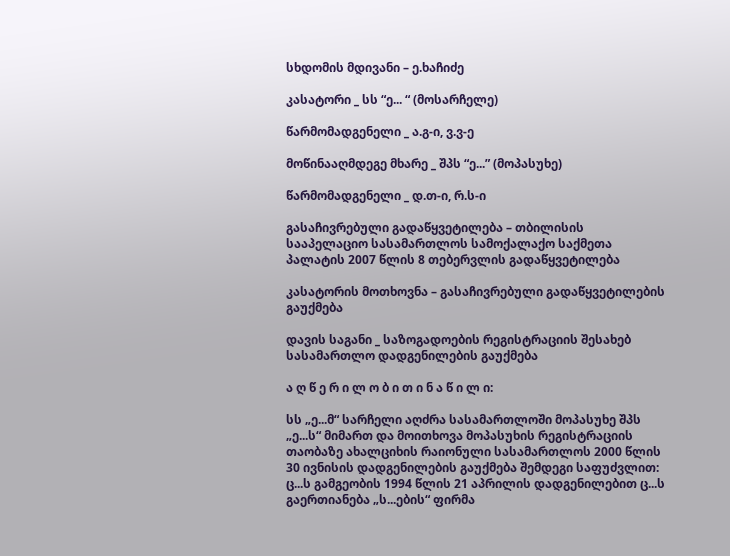სხდომის მდივანი – ე.ხაჩიძე

კასატორი _ სს “ე... “ (მოსარჩელე)

წარმომადგენელი _ ა.გ-ი, ვ.ვ-ე

მოწინააღმდეგე მხარე _ შპს “ე...” (მოპასუხე)

წარმომადგენელი _ დ.თ-ი, რ.ს-ი

გასაჩივრებული გადაწყვეტილება – თბილისის სააპელაციო სასამართლოს სამოქალაქო საქმეთა პალატის 2007 წლის 8 თებერვლის გადაწყვეტილება

კასატორის მოთხოვნა – გასაჩივრებული გადაწყვეტილების გაუქმება

დავის საგანი _ საზოგადოების რეგისტრაციის შესახებ სასამართლო დადგენილების გაუქმება

ა ღ წ ე რ ი ლ ო ბ ი თ ი ნ ა წ ი ლ ი:

სს „ე...მ“ სარჩელი აღძრა სასამართლოში მოპასუხე შპს „ე...ს“ მიმართ და მოითხოვა მოპასუხის რეგისტრაციის თაობაზე ახალციხის რაიონული სასამართლოს 2000 წლის 30 ივნისის დადგენილების გაუქმება შემდეგი საფუძვლით: ც...ს გამგეობის 1994 წლის 21 აპრილის დადგენილებით ც...ს გაერთიანება „ს...ების“ ფირმა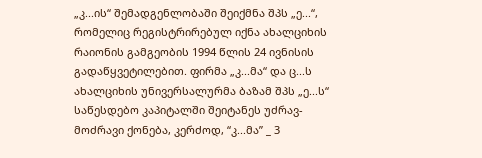„კ...ის“ შემადგენლობაში შეიქმნა შპს „ე...“, რომელიც რეგისტრირებულ იქნა ახალციხის რაიონის გამგეობის 1994 წლის 24 ივნისის გადაწყვეტილებით. ფირმა „კ...მა“ და ც...ს ახალციხის უნივერსალურმა ბაზამ შპს „ე...ს“ საწესდებო კაპიტალში შეიტანეს უძრავ-მოძრავი ქონება, კერძოდ, “კ...მა” _ 3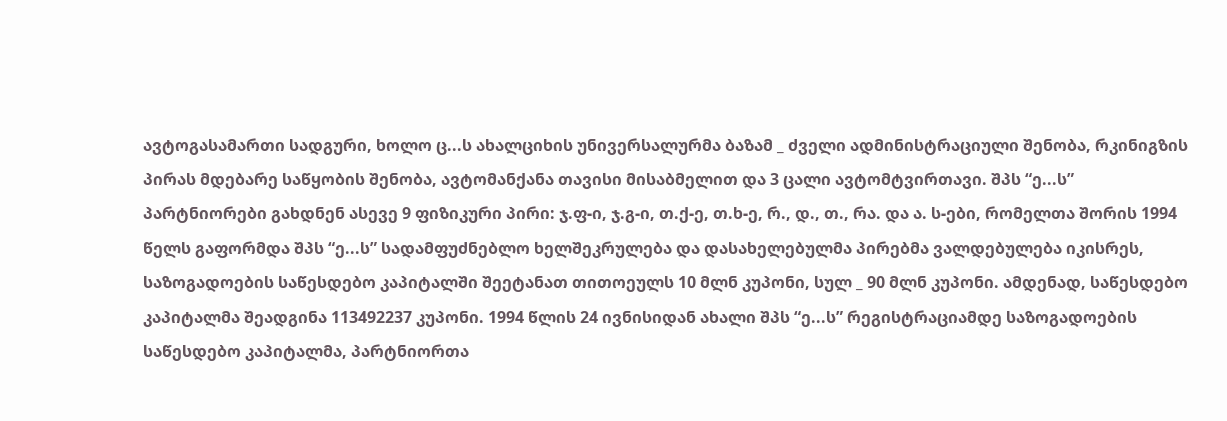ავტოგასამართი სადგური, ხოლო ც...ს ახალციხის უნივერსალურმა ბაზამ _ ძველი ადმინისტრაციული შენობა, რკინიგზის პირას მდებარე საწყობის შენობა, ავტომანქანა თავისი მისაბმელით და 3 ცალი ავტომტვირთავი. შპს “ე...ს” პარტნიორები გახდნენ ასევე 9 ფიზიკური პირი: ჯ.ფ-ი, ჯ.გ-ი, თ.ქ-ე, თ.ხ-ე, რ., დ., თ., რა. და ა. ს-ები, რომელთა შორის 1994 წელს გაფორმდა შპს “ე...ს” სადამფუძნებლო ხელშეკრულება და დასახელებულმა პირებმა ვალდებულება იკისრეს, საზოგადოების საწესდებო კაპიტალში შეეტანათ თითოეულს 10 მლნ კუპონი, სულ _ 90 მლნ კუპონი. ამდენად, საწესდებო კაპიტალმა შეადგინა 113492237 კუპონი. 1994 წლის 24 ივნისიდან ახალი შპს “ე...ს” რეგისტრაციამდე საზოგადოების საწესდებო კაპიტალმა, პარტნიორთა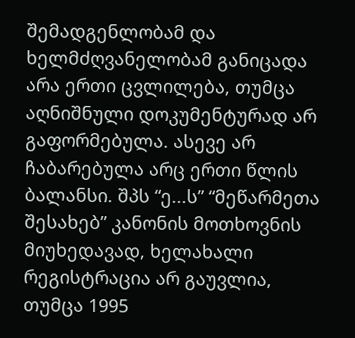შემადგენლობამ და ხელმძღვანელობამ განიცადა არა ერთი ცვლილება, თუმცა აღნიშნული დოკუმენტურად არ გაფორმებულა. ასევე არ ჩაბარებულა არც ერთი წლის ბალანსი. შპს “ე...ს” “მეწარმეთა შესახებ” კანონის მოთხოვნის მიუხედავად, ხელახალი რეგისტრაცია არ გაუვლია, თუმცა 1995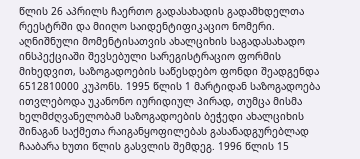წლის 26 აპრილს ჩაერთო გადასახადის გადამხდელთა რეესტრში და მიიღო საიდენტიფიკაციო ნომერი. აღნიშნული მომენტისათვის ახალციხის საგადასახადო ინსპექციაში შევსებული სარეგისტრაციო ფორმის მიხედვით, საზოგადოების საწესდებო ფონდი შეადგენდა 6512810000 კუპონს. 1995 წლის 1 მარტიდან საზოგადოება ითვლებოდა უკანონო იურიდიულ პირად, თუმცა მისმა ხელმძღვანელობამ საზოგადოების ბეჭედი ახალციხის შინაგან საქმეთა რაიგანყოფილებას გასანადგურებლად ჩააბარა ხუთი წლის გასვლის შემდეგ. 1996 წლის 15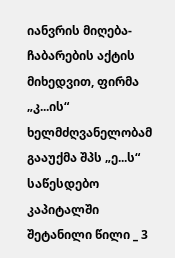იანვრის მიღება-ჩაბარების აქტის მიხედვით, ფირმა „კ...ის“ ხელმძღვანელობამ გააუქმა შპს „ე...ს“ საწესდებო კაპიტალში შეტანილი წილი _ 3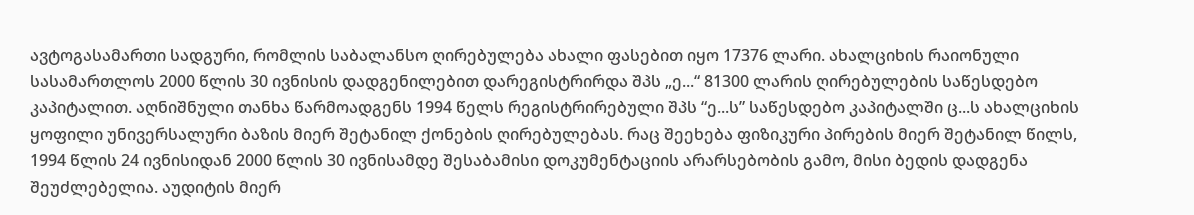ავტოგასამართი სადგური, რომლის საბალანსო ღირებულება ახალი ფასებით იყო 17376 ლარი. ახალციხის რაიონული სასამართლოს 2000 წლის 30 ივნისის დადგენილებით დარეგისტრირდა შპს „ე...“ 81300 ლარის ღირებულების საწესდებო კაპიტალით. აღნიშნული თანხა წარმოადგენს 1994 წელს რეგისტრირებული შპს “ე...ს” საწესდებო კაპიტალში ც...ს ახალციხის ყოფილი უნივერსალური ბაზის მიერ შეტანილ ქონების ღირებულებას. რაც შეეხება ფიზიკური პირების მიერ შეტანილ წილს, 1994 წლის 24 ივნისიდან 2000 წლის 30 ივნისამდე შესაბამისი დოკუმენტაციის არარსებობის გამო, მისი ბედის დადგენა შეუძლებელია. აუდიტის მიერ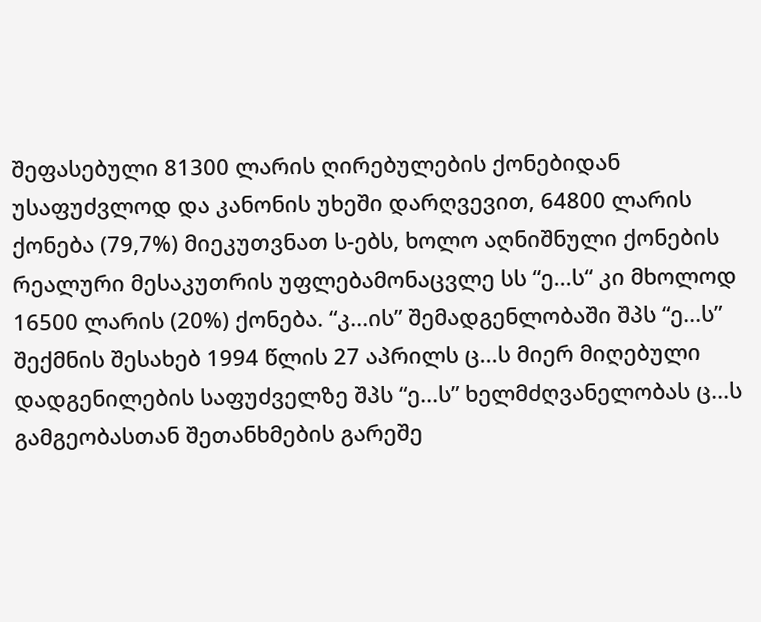შეფასებული 81300 ლარის ღირებულების ქონებიდან უსაფუძვლოდ და კანონის უხეში დარღვევით, 64800 ლარის ქონება (79,7%) მიეკუთვნათ ს-ებს, ხოლო აღნიშნული ქონების რეალური მესაკუთრის უფლებამონაცვლე სს “ე...ს“ კი მხოლოდ 16500 ლარის (20%) ქონება. “კ...ის” შემადგენლობაში შპს “ე...ს” შექმნის შესახებ 1994 წლის 27 აპრილს ც...ს მიერ მიღებული დადგენილების საფუძველზე შპს “ე...ს” ხელმძღვანელობას ც...ს გამგეობასთან შეთანხმების გარეშე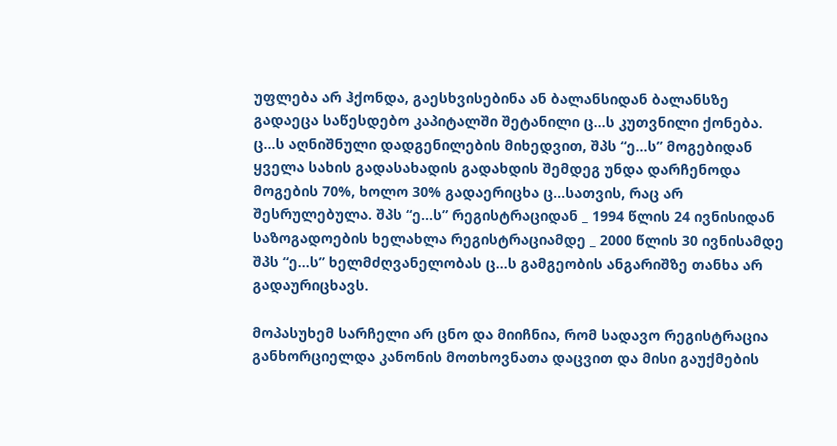უფლება არ ჰქონდა, გაესხვისებინა ან ბალანსიდან ბალანსზე გადაეცა საწესდებო კაპიტალში შეტანილი ც...ს კუთვნილი ქონება. ც...ს აღნიშნული დადგენილების მიხედვით, შპს “ე...ს” მოგებიდან ყველა სახის გადასახადის გადახდის შემდეგ უნდა დარჩენოდა მოგების 70%, ხოლო 30% გადაერიცხა ც...სათვის, რაც არ შესრულებულა. შპს “ე...ს” რეგისტრაციდან _ 1994 წლის 24 ივნისიდან საზოგადოების ხელახლა რეგისტრაციამდე _ 2000 წლის 30 ივნისამდე შპს “ე...ს” ხელმძღვანელობას ც...ს გამგეობის ანგარიშზე თანხა არ გადაურიცხავს.

მოპასუხემ სარჩელი არ ცნო და მიიჩნია, რომ სადავო რეგისტრაცია განხორციელდა კანონის მოთხოვნათა დაცვით და მისი გაუქმების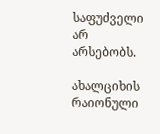საფუძველი არ არსებობს.

ახალციხის რაიონული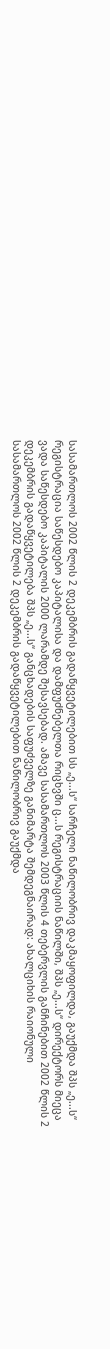სასამართლოს 2002 წლის 2 დეკემბრის გადაწყვეტილებით სს „ე...ს“ სარჩელი ნაწილობრივ დაკმაყოფილდა, გაუქმდა შპს „ე...ს“ რეგისტრაცია საწესდებო კაპიტალისა და დამფუძნებელთა რიცხვში ც...ს რეგისტრაციის ნაწილში, შპს „ე...ს“ დირექტორს მიეცა ვადა საწესდებო კაპიტალის 2000 ლარამდე შესავსებად. ამავე სასამართლოს 2003 წლის 4 თებერვლის განჩინებით 2002 წლის 2 დეკემბრის გადაწყვეტილება შპს „ე...ს“ განცხადების საფუძველზე განიმარტა შემდეგნაირად: ახალციხის რაიონული სასამართლოს 2002 წლის 2 დეკემბრის გადაწყვეტილებით ნაწილობრივ გაუქმდა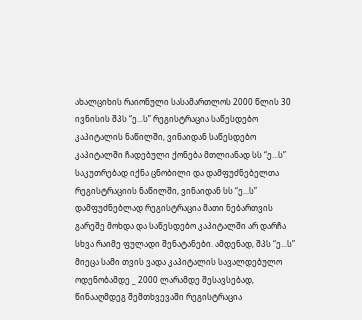ახალციხის რაიონული სასამართლოს 2000 წლის 30 ივნისის შპს “ე...ს” რეგისტრაცია საწესდებო კაპიტალის ნაწილში, ვინაიდან საწესდებო კაპიტალში ჩადებული ქონება მთლიანად სს “ე...ს” საკუთრებად იქნა ცნობილი და დამფუძნებელთა რეგისტრაციის ნაწილში, ვინაიდან სს “ე...ს” დამფუძნებლად რეგისტრაცია მათი ნებართვის გარეშე მოხდა და საწესდებო კაპიტალში არ დარჩა სხვა რაიმე ფულადი შენატანები. ამდენად, შპს “ე...ს” მიეცა სამი თვის ვადა კაპიტალის სავალდებულო ოდენობამდე _ 2000 ლარამდე შესავსებად, წინააღმდეგ შემთხვევაში რეგისტრაცია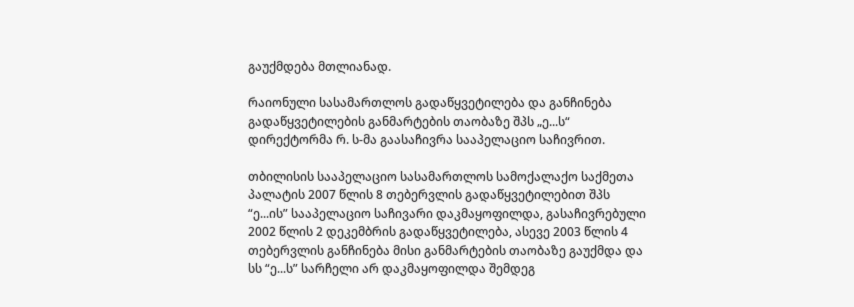გაუქმდება მთლიანად.

რაიონული სასამართლოს გადაწყვეტილება და განჩინება გადაწყვეტილების განმარტების თაობაზე შპს „ე...ს“ დირექტორმა რ. ს-მა გაასაჩივრა სააპელაციო საჩივრით.

თბილისის სააპელაციო სასამართლოს სამოქალაქო საქმეთა პალატის 2007 წლის 8 თებერვლის გადაწყვეტილებით შპს “ე...ის” სააპელაციო საჩივარი დაკმაყოფილდა, გასაჩივრებული 2002 წლის 2 დეკემბრის გადაწყვეტილება, ასევე 2003 წლის 4 თებერვლის განჩინება მისი განმარტების თაობაზე გაუქმდა და სს “ე...ს” სარჩელი არ დაკმაყოფილდა შემდეგ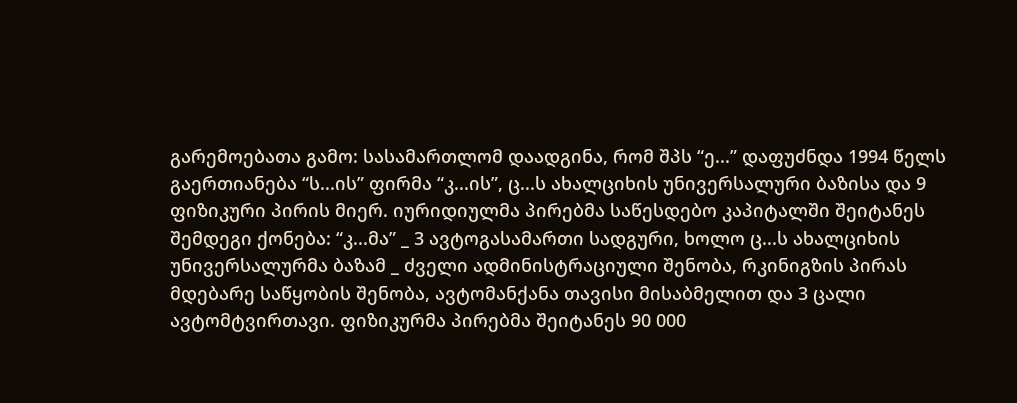გარემოებათა გამო: სასამართლომ დაადგინა, რომ შპს “ე...” დაფუძნდა 1994 წელს გაერთიანება “ს...ის” ფირმა “კ...ის”, ც...ს ახალციხის უნივერსალური ბაზისა და 9 ფიზიკური პირის მიერ. იურიდიულმა პირებმა საწესდებო კაპიტალში შეიტანეს შემდეგი ქონება: “კ...მა” _ 3 ავტოგასამართი სადგური, ხოლო ც...ს ახალციხის უნივერსალურმა ბაზამ _ ძველი ადმინისტრაციული შენობა, რკინიგზის პირას მდებარე საწყობის შენობა, ავტომანქანა თავისი მისაბმელით და 3 ცალი ავტომტვირთავი. ფიზიკურმა პირებმა შეიტანეს 90 000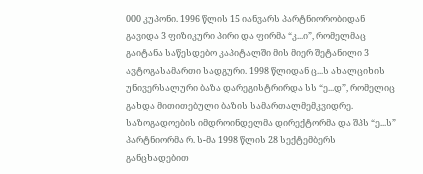000 კუპონი. 1996 წლის 15 იანვარს პარტნიორობიდან გავიდა 3 ფიზიკური პირი და ფირმა “კ...ი”, რომელმაც გაიტანა საწესდებო კაპიტალში მის მიერ შეტანილი 3 ავტოგასამართი სადგური. 1998 წლიდან ც...ს ახალციხის უნივერსალური ბაზა დარეგისტრირდა სს “ე...დ”, რომელიც გახდა მითითებული ბაზის სამართალმემკვიდრე. საზოგადოების იმდროინდელმა დირექტორმა და შპს “ე...ს” პარტნიორმა რ. ს-მა 1998 წლის 28 სექტემბერს განცხადებით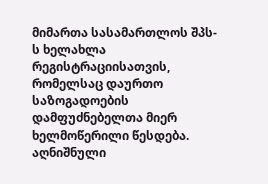მიმართა სასამართლოს შპს-ს ხელახლა რეგისტრაციისათვის, რომელსაც დაურთო საზოგადოების დამფუძნებელთა მიერ ხელმოწერილი წესდება. აღნიშნული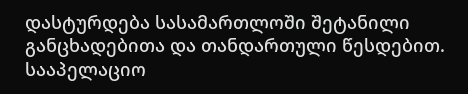დასტურდება სასამართლოში შეტანილი განცხადებითა და თანდართული წესდებით. სააპელაციო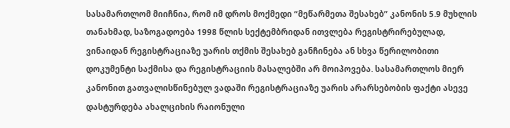სასამართლომ მიიჩნია, რომ იმ დროს მოქმედი “მეწარმეთა შესახებ” კანონის 5.9 მუხლის თანახმად, საზოგადოება 1998 წლის სექტემბრიდან ითვლება რეგისტრირებულად, ვინაიდან რეგისტრაციაზე უარის თქმის შესახებ განჩინება ან სხვა წერილობითი დოკუმენტი საქმისა და რეგისტრაციის მასალებში არ მოიპოვება. სასამართლოს მიერ კანონით გათვალისწინებულ ვადაში რეგისტრაციაზე უარის არარსებობის ფაქტი ასევე დასტურდება ახალციხის რაიონული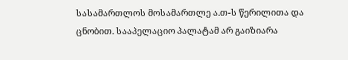სასამართლოს მოსამართლე ა.თ-ს წერილითა და ცნობით. სააპელაციო პალატამ არ გაიზიარა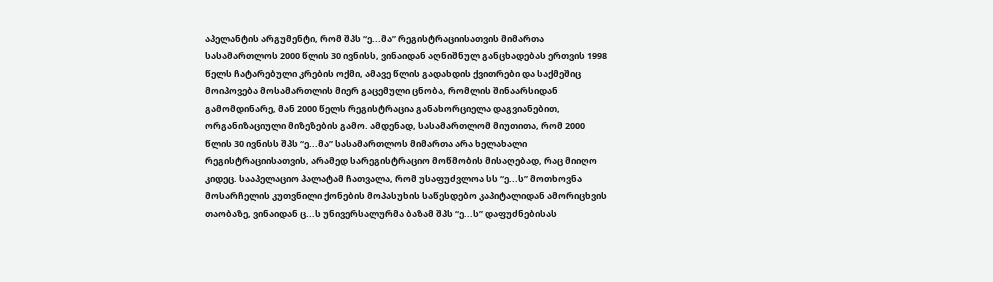აპელანტის არგუმენტი, რომ შპს “ე...მა” რეგისტრაციისათვის მიმართა სასამართლოს 2000 წლის 30 ივნისს, ვინაიდან აღნიშნულ განცხადებას ერთვის 1998 წელს ჩატარებული კრების ოქმი, ამავე წლის გადახდის ქვითრები და საქმეშიც მოიპოვება მოსამართლის მიერ გაცემული ცნობა, რომლის შინაარსიდან გამომდინარე, მან 2000 წელს რეგისტრაცია განახორციელა დაგვიანებით, ორგანიზაციული მიზეზების გამო. ამდენად, სასამართლომ მიუთითა, რომ 2000 წლის 30 ივნისს შპს “ე...მა” სასამართლოს მიმართა არა ხელახალი რეგისტრაციისათვის, არამედ სარეგისტრაციო მოწმობის მისაღებად, რაც მიიღო კიდეც. სააპელაციო პალატამ ჩათვალა, რომ უსაფუძვლოა სს “ე...ს” მოთხოვნა მოსარჩელის კუთვნილი ქონების მოპასუხის საწესდებო კაპიტალიდან ამორიცხვის თაობაზე, ვინაიდან ც...ს უნივერსალურმა ბაზამ შპს “ე...ს” დაფუძნებისას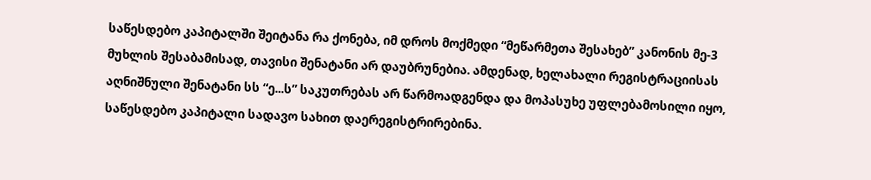საწესდებო კაპიტალში შეიტანა რა ქონება, იმ დროს მოქმედი “მეწარმეთა შესახებ” კანონის მე-3 მუხლის შესაბამისად, თავისი შენატანი არ დაუბრუნებია. ამდენად, ხელახალი რეგისტრაციისას აღნიშნული შენატანი სს “ე...ს” საკუთრებას არ წარმოადგენდა და მოპასუხე უფლებამოსილი იყო, საწესდებო კაპიტალი სადავო სახით დაერეგისტრირებინა.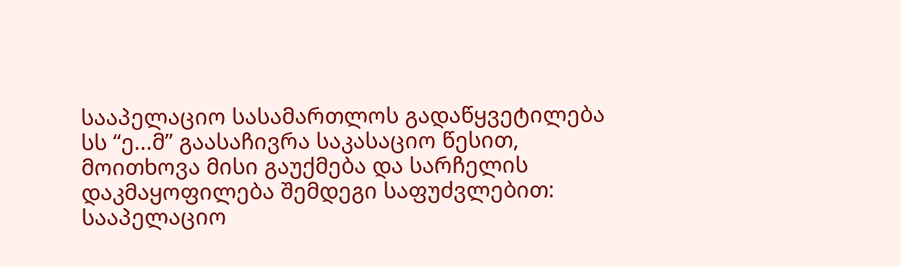სააპელაციო სასამართლოს გადაწყვეტილება სს “ე...მ” გაასაჩივრა საკასაციო წესით, მოითხოვა მისი გაუქმება და სარჩელის დაკმაყოფილება შემდეგი საფუძვლებით: სააპელაციო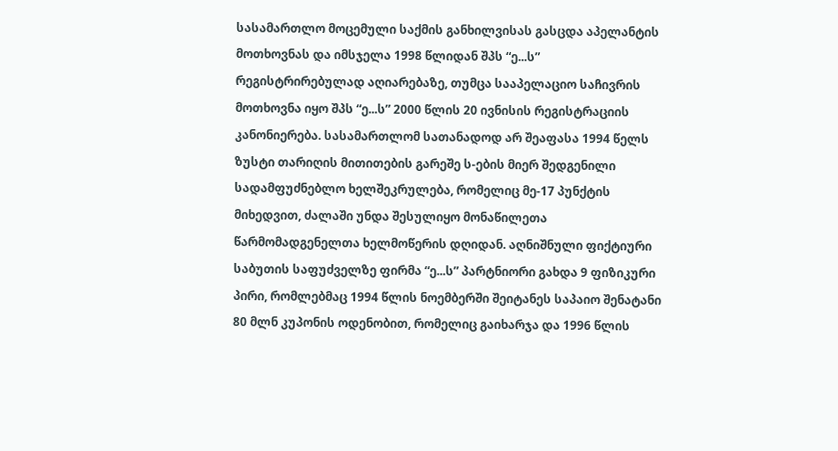სასამართლო მოცემული საქმის განხილვისას გასცდა აპელანტის მოთხოვნას და იმსჯელა 1998 წლიდან შპს “ე...ს” რეგისტრირებულად აღიარებაზე, თუმცა სააპელაციო საჩივრის მოთხოვნა იყო შპს “ე...ს” 2000 წლის 20 ივნისის რეგისტრაციის კანონიერება. სასამართლომ სათანადოდ არ შეაფასა 1994 წელს ზუსტი თარიღის მითითების გარეშე ს-ების მიერ შედგენილი სადამფუძნებლო ხელშეკრულება, რომელიც მე-17 პუნქტის მიხედვით, ძალაში უნდა შესულიყო მონაწილეთა წარმომადგენელთა ხელმოწერის დღიდან. აღნიშნული ფიქტიური საბუთის საფუძველზე ფირმა “ე...ს” პარტნიორი გახდა 9 ფიზიკური პირი, რომლებმაც 1994 წლის ნოემბერში შეიტანეს საპაიო შენატანი 80 მლნ კუპონის ოდენობით, რომელიც გაიხარჯა და 1996 წლის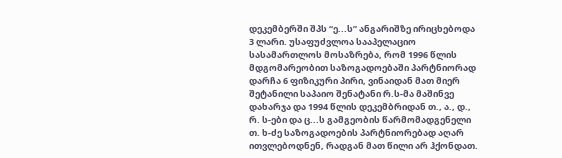დეკემბერში შპს “ე...ს” ანგარიშზე ირიცხებოდა 3 ლარი. უსაფუძვლოა სააპელაციო სასამართლოს მოსაზრება, რომ 1996 წლის მდგომარეობით საზოგადოებაში პარტნიორად დარჩა 6 ფიზიკური პირი, ვინაიდან მათ მიერ შეტანილი საპაიო შენატანი რ.ს-მა მაშინვე დახარჯა და 1994 წლის დეკემბრიდან თ., ა., დ., რ. ს-ები და ც...ს გამგეობის წარმომადგენელი თ. ხ-ძე საზოგადოების პარტნიორებად აღარ ითვლებოდნენ, რადგან მათ წილი არ ჰქონდათ.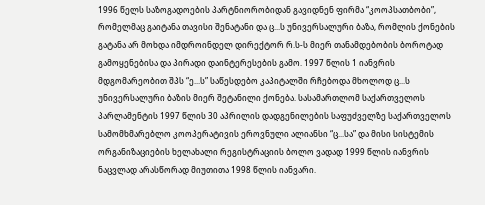1996 წელს საზოგადოების პარტნიორობიდან გავიდნენ ფირმა “კოოპსათბობი”, რომელმაც გაიტანა თავისი შენატანი და ც...ს უნივერსალური ბაზა, რომლის ქონების გატანა არ მოხდა იმდროინდელ დირექტორ რ.ს-ს მიერ თანამდებობის ბოროტად გამოყენებისა და პირადი დაინტერესების გამო. 1997 წლის 1 იანვრის მდგომარეობით შპს “ე...ს” საწესდებო კაპიტალში რჩებოდა მხოლოდ ც...ს უნივერსალური ბაზის მიერ შეტანილი ქონება. სასამართლომ საქართველოს პარლამენტის 1997 წლის 30 აპრილის დადგენილების საფუძველზე საქართველოს სამომხმარებლო კოოპერატივის ეროვნული ალიანსი “ც...სა” და მისი სისტემის ორგანიზაციების ხელახალი რეგისტრაციის ბოლო ვადად 1999 წლის იანვრის ნაცვლად არასწორად მიუთითა 1998 წლის იანვარი.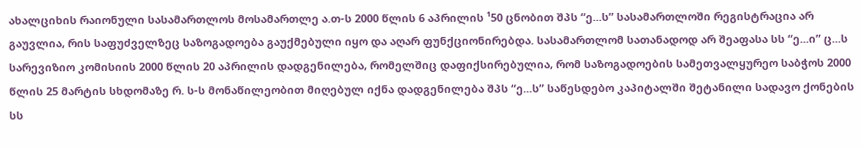ახალციხის რაიონული სასამართლოს მოსამართლე ა.თ-ს 2000 წლის 6 აპრილის ¹50 ცნობით შპს “ე...ს” სასამართლოში რეგისტრაცია არ გაუვლია, რის საფუძველზეც საზოგადოება გაუქმებული იყო და აღარ ფუნქციონირებდა. სასამართლომ სათანადოდ არ შეაფასა სს “ე...ი” ც...ს სარევიზიო კომისიის 2000 წლის 20 აპრილის დადგენილება, რომელშიც დაფიქსირებულია, რომ საზოგადოების სამეთვალყურეო საბჭოს 2000 წლის 25 მარტის სხდომაზე რ. ს-ს მონაწილეობით მიღებულ იქნა დადგენილება შპს “ე...ს” საწესდებო კაპიტალში შეტანილი სადავო ქონების სს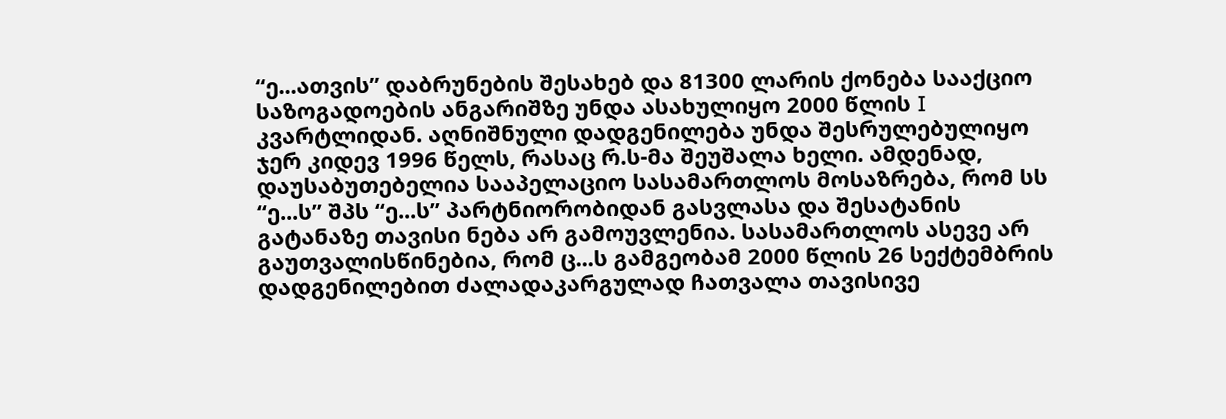“ე...ათვის” დაბრუნების შესახებ და 81300 ლარის ქონება სააქციო საზოგადოების ანგარიშზე უნდა ასახულიყო 2000 წლის I კვარტლიდან. აღნიშნული დადგენილება უნდა შესრულებულიყო ჯერ კიდევ 1996 წელს, რასაც რ.ს-მა შეუშალა ხელი. ამდენად, დაუსაბუთებელია სააპელაციო სასამართლოს მოსაზრება, რომ სს “ე...ს” შპს “ე...ს” პარტნიორობიდან გასვლასა და შესატანის გატანაზე თავისი ნება არ გამოუვლენია. სასამართლოს ასევე არ გაუთვალისწინებია, რომ ც...ს გამგეობამ 2000 წლის 26 სექტემბრის დადგენილებით ძალადაკარგულად ჩათვალა თავისივე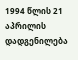1994 წლის 21 აპრილის დადგენილება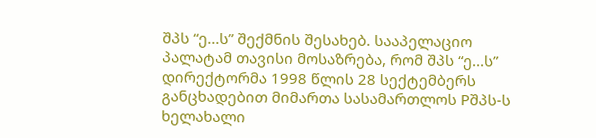შპს “ე...ს” შექმნის შესახებ. სააპელაციო პალატამ თავისი მოსაზრება, რომ შპს “ე...ს” დირექტორმა 1998 წლის 28 სექტემბერს განცხადებით მიმართა სასამართლოს Pშპს-ს ხელახალი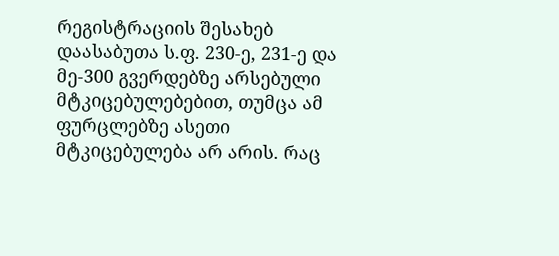რეგისტრაციის შესახებ დაასაბუთა ს.ფ. 230-ე, 231-ე და მე-300 გვერდებზე არსებული მტკიცებულებებით, თუმცა ამ ფურცლებზე ასეთი მტკიცებულება არ არის. რაც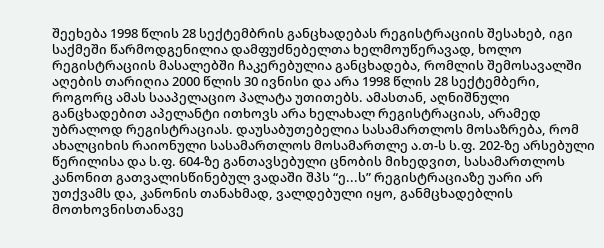შეეხება 1998 წლის 28 სექტემბრის განცხადებას რეგისტრაციის შესახებ, იგი საქმეში წარმოდგენილია დამფუძნებელთა ხელმოუწერავად, ხოლო რეგისტრაციის მასალებში ჩაკერებულია განცხადება, რომლის შემოსავალში აღების თარიღია 2000 წლის 30 ივნისი და არა 1998 წლის 28 სექტემბერი, როგორც ამას სააპელაციო პალატა უთითებს. ამასთან, აღნიშნული განცხადებით აპელანტი ითხოვს არა ხელახალ რეგისტრაციას, არამედ უბრალოდ რეგისტრაციას. დაუსაბუთებელია სასამართლოს მოსაზრება, რომ ახალციხის რაიონული სასამართლოს მოსამართლე ა.თ-ს ს.ფ. 202-ზე არსებული წერილისა და ს.ფ. 604-ზე განთავსებული ცნობის მიხედვით, სასამართლოს კანონით გათვალისწინებულ ვადაში შპს “ე...ს” რეგისტრაციაზე უარი არ უთქვამს და, კანონის თანახმად, ვალდებული იყო, განმცხადებლის მოთხოვნისთანავე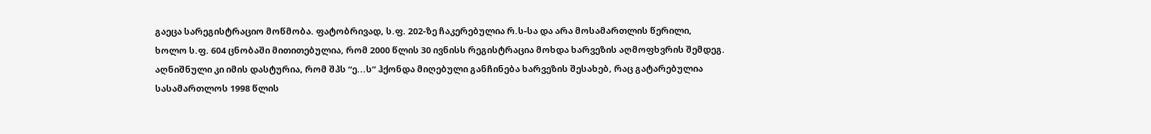გაეცა სარეგისტრაციო მოწმობა. ფატობრივად, ს.ფ. 202-ზე ჩაკერებულია რ.ს-სა და არა მოსამართლის წერილი, ხოლო ს.ფ. 604 ცნობაში მითითებულია, რომ 2000 წლის 30 ივნისს რეგისტრაცია მოხდა ხარვეზის აღმოფხვრის შემდეგ. აღნიშნული კი იმის დასტურია, რომ შპს “ე...ს” ჰქონდა მიღებული განჩინება ხარვეზის შესახებ, რაც გატარებულია სასამართლოს 1998 წლის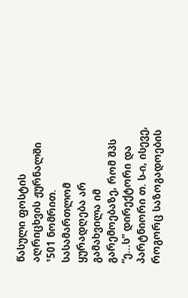წასული ფოსტის აღრიცხვის ჟურნალში ¹501 ნომრით. სასამართლომ ყურადღება არ გამახვილა იმ გარემოებაზე, რომ შპს “ე...ს” დირექტორი და პარტნიორი თ. ს-ი, ისევე, როგორც საზოგადოების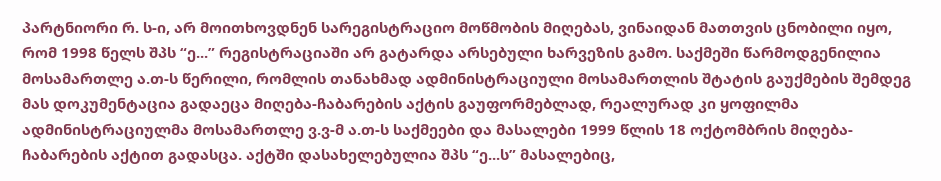პარტნიორი რ. ს-ი, არ მოითხოვდნენ სარეგისტრაციო მოწმობის მიღებას, ვინაიდან მათთვის ცნობილი იყო, რომ 1998 წელს შპს “ე...” რეგისტრაციაში არ გატარდა არსებული ხარვეზის გამო. საქმეში წარმოდგენილია მოსამართლე ა.თ-ს წერილი, რომლის თანახმად ადმინისტრაციული მოსამართლის შტატის გაუქმების შემდეგ მას დოკუმენტაცია გადაეცა მიღება-ჩაბარების აქტის გაუფორმებლად, რეალურად კი ყოფილმა ადმინისტრაციულმა მოსამართლე ვ.ვ-მ ა.თ-ს საქმეები და მასალები 1999 წლის 18 ოქტომბრის მიღება-ჩაბარების აქტით გადასცა. აქტში დასახელებულია შპს “ე...ს” მასალებიც,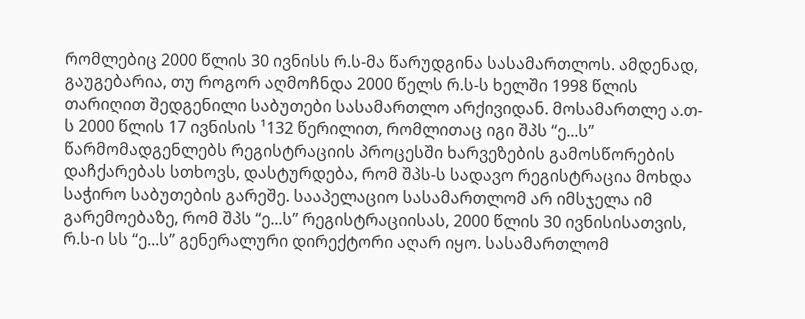რომლებიც 2000 წლის 30 ივნისს რ.ს-მა წარუდგინა სასამართლოს. ამდენად, გაუგებარია, თუ როგორ აღმოჩნდა 2000 წელს რ.ს-ს ხელში 1998 წლის თარიღით შედგენილი საბუთები სასამართლო არქივიდან. მოსამართლე ა.თ-ს 2000 წლის 17 ივნისის ¹132 წერილით, რომლითაც იგი შპს “ე...ს” წარმომადგენლებს რეგისტრაციის პროცესში ხარვეზების გამოსწორების დაჩქარებას სთხოვს, დასტურდება, რომ შპს-ს სადავო რეგისტრაცია მოხდა საჭირო საბუთების გარეშე. სააპელაციო სასამართლომ არ იმსჯელა იმ გარემოებაზე, რომ შპს “ე...ს” რეგისტრაციისას, 2000 წლის 30 ივნისისათვის, რ.ს-ი სს “ე...ს” გენერალური დირექტორი აღარ იყო. სასამართლომ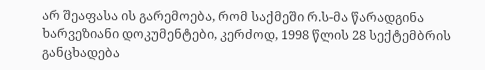არ შეაფასა ის გარემოება, რომ საქმეში რ.ს-მა წარადგინა ხარვეზიანი დოკუმენტები, კერძოდ, 1998 წლის 28 სექტემბრის განცხადება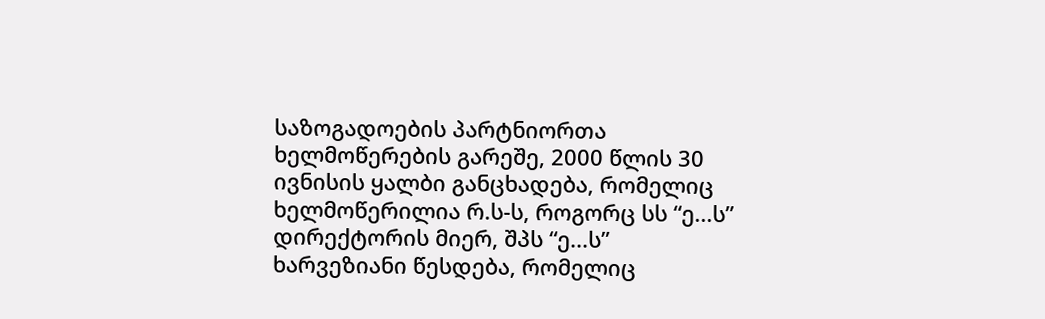საზოგადოების პარტნიორთა ხელმოწერების გარეშე, 2000 წლის 30 ივნისის ყალბი განცხადება, რომელიც ხელმოწერილია რ.ს-ს, როგორც სს “ე...ს” დირექტორის მიერ, შპს “ე...ს” ხარვეზიანი წესდება, რომელიც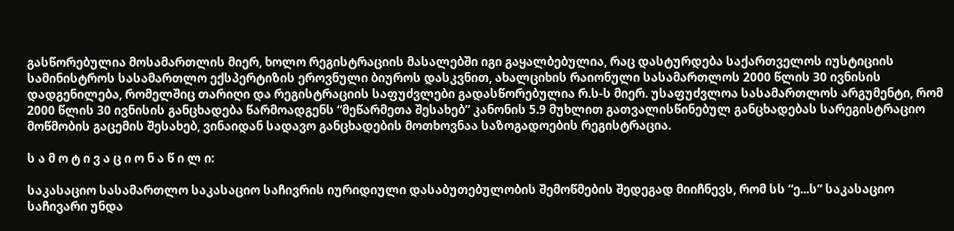გასწორებულია მოსამართლის მიერ, ხოლო რეგისტრაციის მასალებში იგი გაყალბებულია, რაც დასტურდება საქართველოს იუსტიციის სამინისტროს სასამართლო ექსპერტიზის ეროვნული ბიუროს დასკვნით, ახალციხის რაიონული სასამართლოს 2000 წლის 30 ივნისის დადგენილება, რომელშიც თარიღი და რეგისტრაციის საფუძვლები გადასწორებულია რ.ს-ს მიერ. უსაფუძვლოა სასამართლოს არგუმენტი, რომ 2000 წლის 30 ივნისის განცხადება წარმოადგენს “მეწარმეთა შესახებ” კანონის 5.9 მუხლით გათვალისწინებულ განცხადებას სარეგისტრაციო მოწმობის გაცემის შესახებ, ვინაიდან სადავო განცხადების მოთხოვნაა საზოგადოების რეგისტრაცია.

ს ა მ ო ტ ი ვ ა ც ი ო ნ ა წ ი ლ ი:

საკასაციო სასამართლო საკასაციო საჩივრის იურიდიული დასაბუთებულობის შემოწმების შედეგად მიიჩნევს, რომ სს “ე...ს” საკასაციო საჩივარი უნდა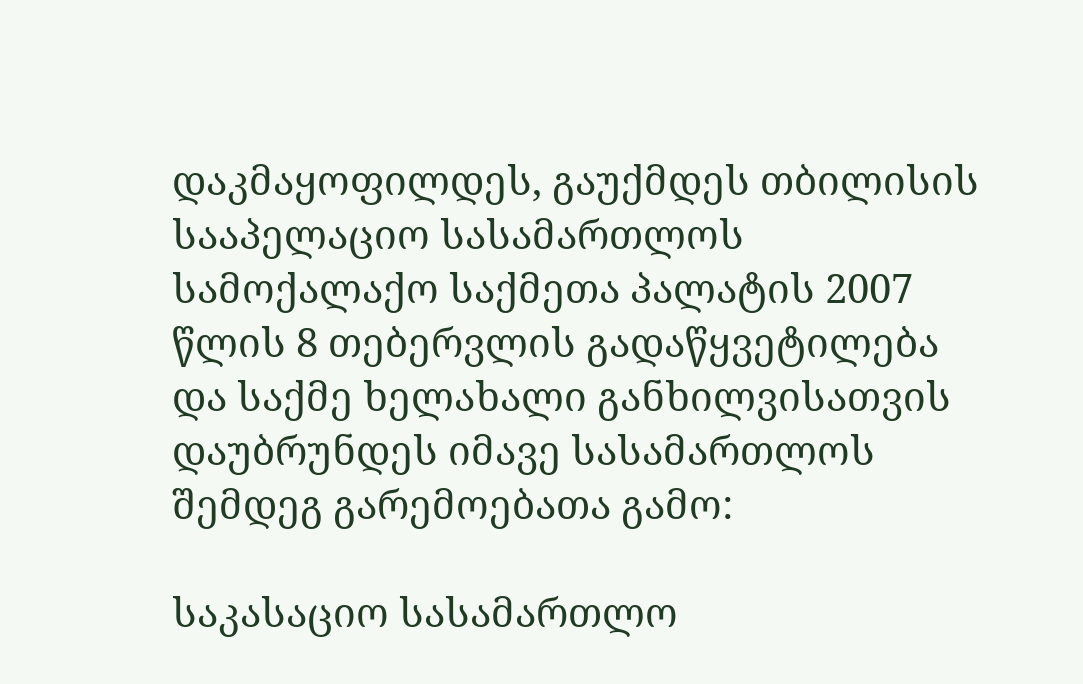დაკმაყოფილდეს, გაუქმდეს თბილისის სააპელაციო სასამართლოს სამოქალაქო საქმეთა პალატის 2007 წლის 8 თებერვლის გადაწყვეტილება და საქმე ხელახალი განხილვისათვის დაუბრუნდეს იმავე სასამართლოს შემდეგ გარემოებათა გამო:

საკასაციო სასამართლო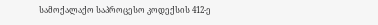სამოქალაქო საპროცესო კოდექსის 412-ე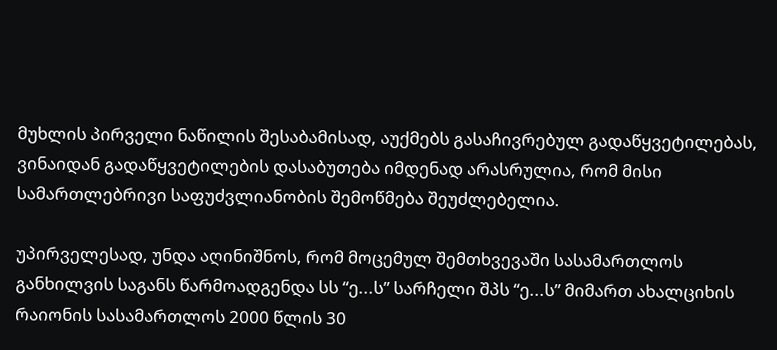მუხლის პირველი ნაწილის შესაბამისად, აუქმებს გასაჩივრებულ გადაწყვეტილებას, ვინაიდან გადაწყვეტილების დასაბუთება იმდენად არასრულია, რომ მისი სამართლებრივი საფუძვლიანობის შემოწმება შეუძლებელია.

უპირველესად, უნდა აღინიშნოს, რომ მოცემულ შემთხვევაში სასამართლოს განხილვის საგანს წარმოადგენდა სს “ე...ს” სარჩელი შპს “ე...ს” მიმართ ახალციხის რაიონის სასამართლოს 2000 წლის 30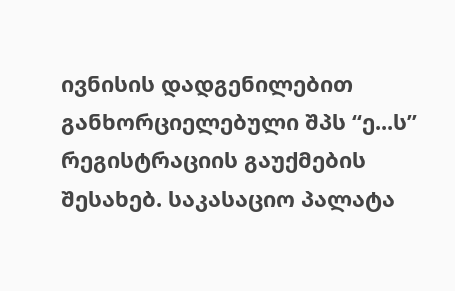ივნისის დადგენილებით განხორციელებული შპს “ე...ს” რეგისტრაციის გაუქმების შესახებ. საკასაციო პალატა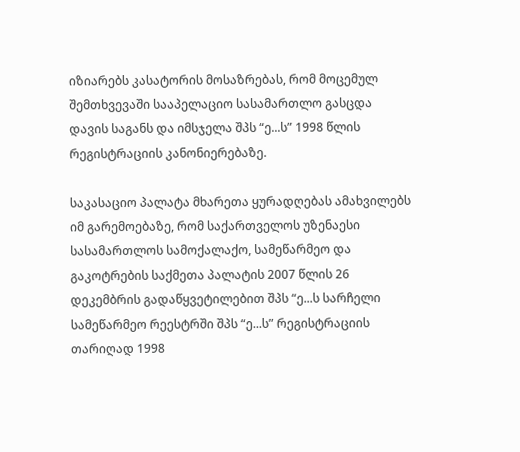იზიარებს კასატორის მოსაზრებას, რომ მოცემულ შემთხვევაში სააპელაციო სასამართლო გასცდა დავის საგანს და იმსჯელა შპს “ე...ს” 1998 წლის რეგისტრაციის კანონიერებაზე.

საკასაციო პალატა მხარეთა ყურადღებას ამახვილებს იმ გარემოებაზე, რომ საქართველოს უზენაესი სასამართლოს სამოქალაქო, სამეწარმეო და გაკოტრების საქმეთა პალატის 2007 წლის 26 დეკემბრის გადაწყვეტილებით შპს “ე...ს სარჩელი სამეწარმეო რეესტრში შპს “ე...ს” რეგისტრაციის თარიღად 1998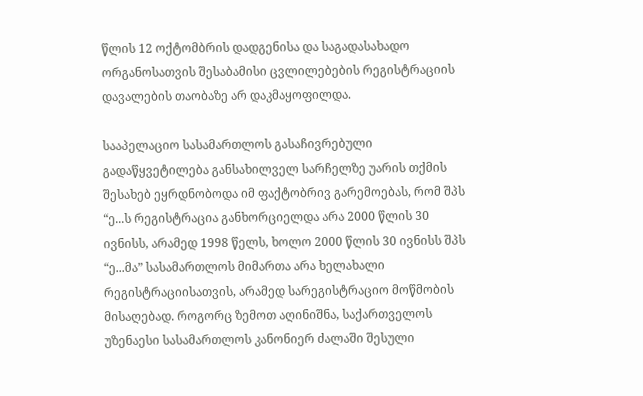წლის 12 ოქტომბრის დადგენისა და საგადასახადო ორგანოსათვის შესაბამისი ცვლილებების რეგისტრაციის დავალების თაობაზე არ დაკმაყოფილდა.

სააპელაციო სასამართლოს გასაჩივრებული გადაწყვეტილება განსახილველ სარჩელზე უარის თქმის შესახებ ეყრდნობოდა იმ ფაქტობრივ გარემოებას, რომ შპს “ე...ს რეგისტრაცია განხორციელდა არა 2000 წლის 30 ივნისს, არამედ 1998 წელს, ხოლო 2000 წლის 30 ივნისს შპს “ე...მა” სასამართლოს მიმართა არა ხელახალი რეგისტრაციისათვის, არამედ სარეგისტრაციო მოწმობის მისაღებად. როგორც ზემოთ აღინიშნა, საქართველოს უზენაესი სასამართლოს კანონიერ ძალაში შესული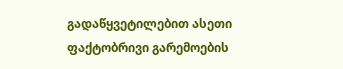გადაწყვეტილებით ასეთი ფაქტობრივი გარემოების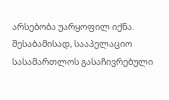არსებობა უარყოფილ იქნა. შესაბამისად, სააპელაციო სასამართლოს გასაჩივრებული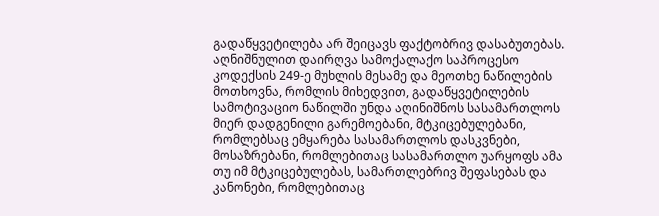გადაწყვეტილება არ შეიცავს ფაქტობრივ დასაბუთებას. აღნიშნულით დაირღვა სამოქალაქო საპროცესო კოდექსის 249-ე მუხლის მესამე და მეოთხე ნაწილების მოთხოვნა, რომლის მიხედვით, გადაწყვეტილების სამოტივაციო ნაწილში უნდა აღინიშნოს სასამართლოს მიერ დადგენილი გარემოებანი, მტკიცებულებანი, რომლებსაც ემყარება სასამართლოს დასკვნები, მოსაზრებანი, რომლებითაც სასამართლო უარყოფს ამა თუ იმ მტკიცებულებას, სამართლებრივ შეფასებას და კანონები, რომლებითაც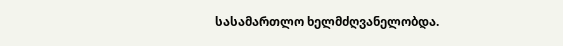სასამართლო ხელმძღვანელობდა.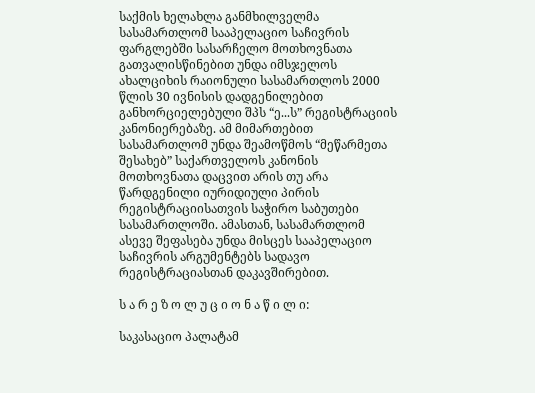საქმის ხელახლა განმხილველმა სასამართლომ სააპელაციო საჩივრის ფარგლებში სასარჩელო მოთხოვნათა გათვალისწინებით უნდა იმსჯელოს ახალციხის რაიონული სასამართლოს 2000 წლის 30 ივნისის დადგენილებით განხორციელებული შპს “ე...ს” რეგისტრაციის კანონიერებაზე. ამ მიმართებით სასამართლომ უნდა შეამოწმოს “მეწარმეთა შესახებ” საქართველოს კანონის მოთხოვნათა დაცვით არის თუ არა წარდგენილი იურიდიული პირის რეგისტრაციისათვის საჭირო საბუთები სასამართლოში. ამასთან, სასამართლომ ასევე შეფასება უნდა მისცეს სააპელაციო საჩივრის არგუმენტებს სადავო რეგისტრაციასთან დაკავშირებით.

ს ა რ ე ზ ო ლ უ ც ი ო ნ ა წ ი ლ ი:

საკასაციო პალატამ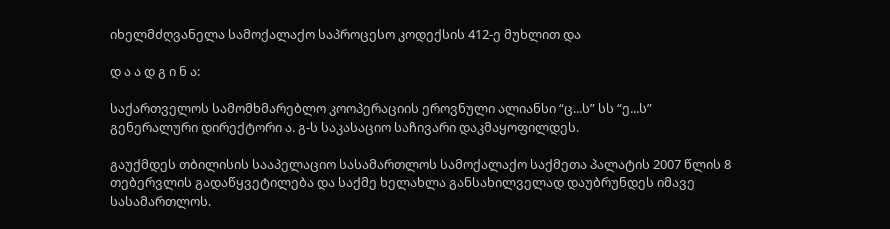იხელმძღვანელა სამოქალაქო საპროცესო კოდექსის 412-ე მუხლით და

დ ა ა დ გ ი ნ ა:

საქართველოს სამომხმარებლო კოოპერაციის ეროვნული ალიანსი “ც...ს” სს “ე...ს” გენერალური დირექტორი ა. გ-ს საკასაციო საჩივარი დაკმაყოფილდეს.

გაუქმდეს თბილისის სააპელაციო სასამართლოს სამოქალაქო საქმეთა პალატის 2007 წლის 8 თებერვლის გადაწყვეტილება და საქმე ხელახლა განსახილველად დაუბრუნდეს იმავე სასამართლოს.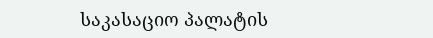საკასაციო პალატის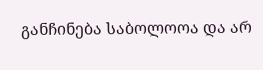განჩინება საბოლოოა და არ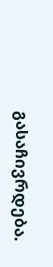გასაჩივრდება.